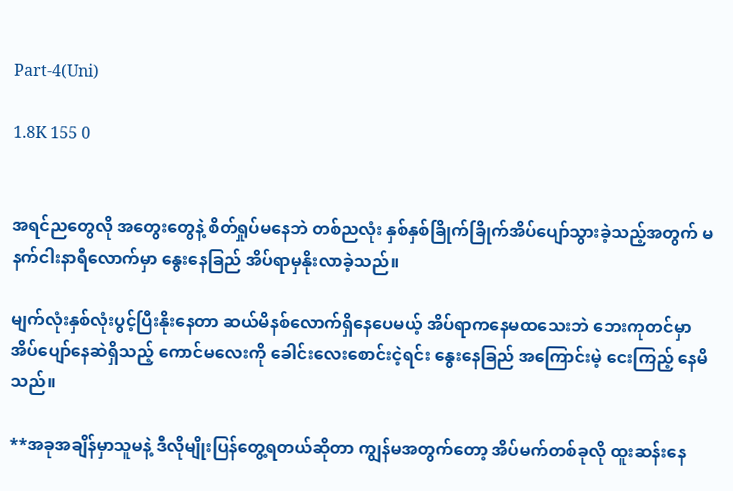Part-4(Uni)

1.8K 155 0


အရင်ညတွေလို အတွေးတွေနဲ့ စိတ်ရှုပ်မနေဘဲ တစ်ညလုံး နှစ်နှစ်ခြိုက်ခြိုက်အိပ်ပျော်သွားခဲ့သည့်အတွက် မနက်ငါးနာရီလောက်မှာ နွေးနေခြည် အိပ်ရာမှနိုးလာခဲ့သည်။

မျက်လုံးနှစ်လုံးပွင့်ပြီးနိုးနေတာ ဆယ်မိနစ်လောက်ရှိနေပေမယ့် အိပ်ရာကနေမထသေးဘဲ ဘေးကုတင်မှာ အိပ်ပျော်နေဆဲရှိသည့် ကောင်မလေးကို ခေါင်းလေးစောင်းငဲ့ရင်း နွေးနေခြည် အကြောင်းမဲ့ ငေးကြည့် နေမိသည်။

**အခုအချိန်မှာသူမနဲ့ ဒီလိုမျိုးပြန်တွေ့ရတယ်ဆိုတာ ကျွန်မအတွက်တော့ အိပ်မက်တစ်ခုလို ထူးဆန်းနေ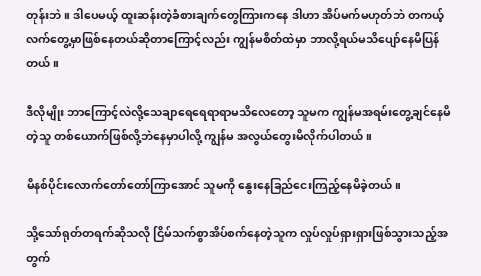တုန်းဘဲ။ ဒါပေမယ့် ထူးဆန်းတဲ့ခံစားချက်တွေကြားကနေ ဒါဟာ အိပ်မက်မဟုတ်ဘဲ တကယ့်လက်တွေ့မှာဖြစ်နေတယ်ဆိုတာကြောင့်လည်း ကျွန်မစိတ်ထဲမှာ ဘာလို့ရယ်မသိပျော်နေမိပြန်တယ်။

ဒီလိုမျိုး ဘာကြောင့်လဲလို့သေချာရေရေရာရာမသိလေတော့ သူမက ကျွန်မအရမ်းတွေ့ချင်နေမိတဲ့သူ တစ်ယောက်ဖြစ်လို့ဘဲနေမှာပါလို့ ကျွန်မ အလွယ်တွေးမိလိုက်ပါတယ်။

မိနစ်ပိုင်းလောက်တော်တော်ကြာအောင် သူမကို နွေးနေခြည်ငေးကြည့်နေမိခဲ့တယ်။

သို့သော်ရုတ်တရက်ဆိုသလို ငြိမ်သက်စွာအိပ်စက်နေတဲ့သူက လှုပ်လှုပ်ရှားရှားဖြစ်သွားသည့်အတွက်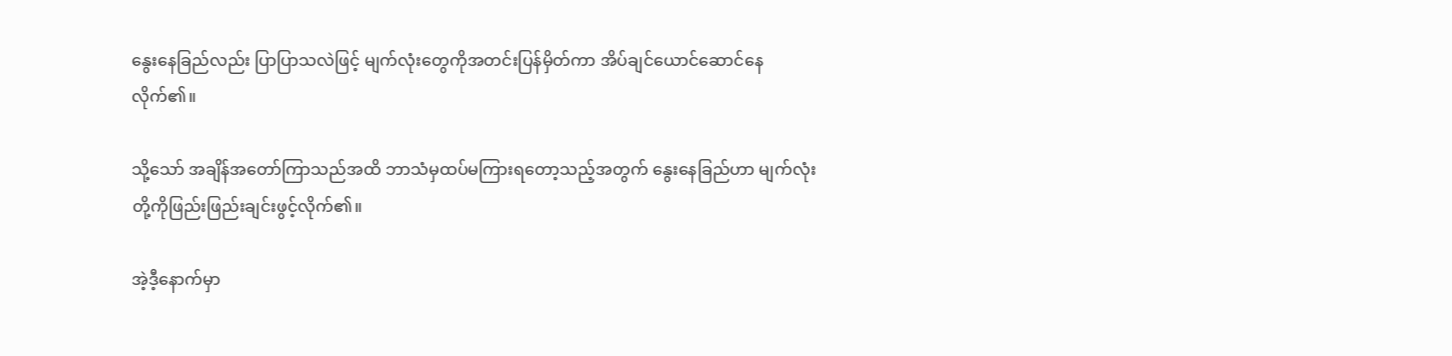နွေးနေခြည်လည်း ပြာပြာသလဲဖြင့် မျက်လုံးတွေကိုအတင်းပြန်မှိတ်ကာ အိပ်ချင်ယောင်ဆောင်နေလိုက်၏။

သို့သော် အချိန်အတော်ကြာသည်အထိ ဘာသံမှထပ်မကြားရတော့သည့်အတွက် နွေးနေခြည်ဟာ မျက်လုံးတို့ကိုဖြည်းဖြည်းချင်းဖွင့်လိုက်၏။

အဲ့ဒီ့နောက်မှာ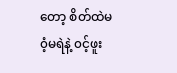တော့ စိတ်ထဲမ၀ံ့မရဲနဲ့ ၀င့်ဖူး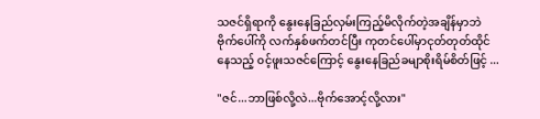သဇင်ရှိရာကို နွေးနေခြည်လှမ်းကြည့်မိလိုက်တဲ့အချိန်မှာဘဲ ဗိုက်ပေါ်ကို လက်နှစ်ဖက်တင်ပြီး ကုတင်ပေါ်မှာငုတ်တုတ်ထိုင်နေသည့် ၀င့်ဖူးသဇင်ကြောင့် နွေးနေခြည်ခမျာစိုးရိမ်စိတ်ဖြင့် ...

"ဇင်...ဘာဖြစ်လို့လဲ...ဗိုက်အောင့်လို့လား"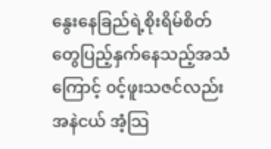နွေးနေခြည်ရဲ့စိုးရိမ်စိတ်တွေပြည့်နှက်နေသည့်အသံကြောင့် ၀င့်ဖူးသဇင်လည်း အနဲငယ် အံ့သြ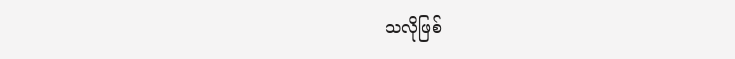သလိုဖြစ်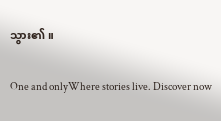သွား၏။

One and onlyWhere stories live. Discover now